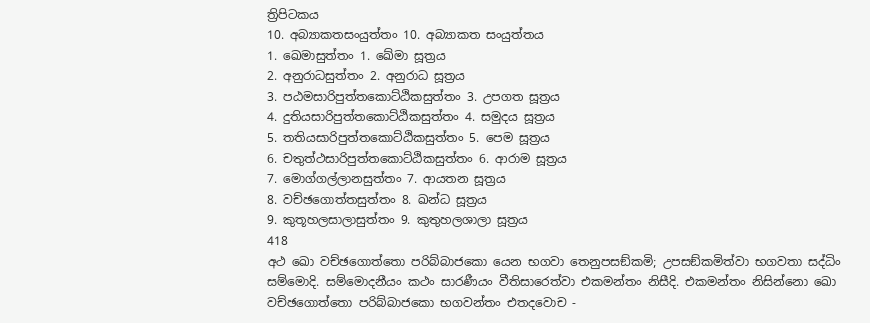ත්‍රිපිටකය
10. අබ්‍යාකතසංයුත්තං 10. අබ්‍යාකත සංයුත්තය
1. ඛෙමාසුත්තං 1. ඛේමා සූත්‍රය
2. අනුරාධසුත්තං 2. අනුරාධ සූත්‍රය
3. පඨමසාරිපුත්තකොට්ඨිකසුත්තං 3. උපගත සූත්‍රය
4. දුතියසාරිපුත්තකොට්ඨිකසුත්තං 4. සමුදය සූත්‍රය
5. තතියසාරිපුත්තකොට්ඨිකසුත්තං 5. පෙම සූත්‍රය
6. චතුත්ථසාරිපුත්තකොට්ඨිකසුත්තං 6. ආරාම සූත්‍රය
7. මොග්ගල්ලානසුත්තං 7. ආයතන සූත්‍රය
8. වච්ඡගොත්තසුත්තං 8. ඛන්ධ සූත්‍රය
9. කුතූහලසාලාසුත්තං 9. කුතුහලශාලා සූත්‍රය
418
අථ ඛො වච්ඡගොත්තො පරිබ්බාජකො යෙන භගවා තෙනුපසඞ්කමි; උපසඞ්කමිත්වා භගවතා සද්ධිං සම්මොදි. සම්මොදනීයං කථං සාරණීයං වීතිසාරෙත්වා එකමන්තං නිසීදි. එකමන්තං නිසින්නො ඛො වච්ඡගොත්තො පරිබ්බාජකො භගවන්තං එතදවොච -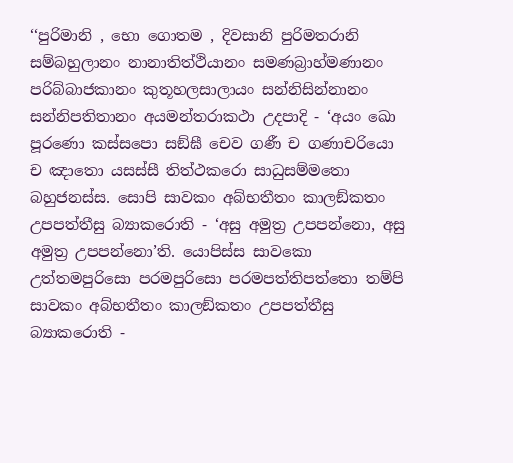‘‘පුරිමානි , භො ගොතම , දිවසානි පුරිමතරානි සම්බහුලානං නානාතිත්ථියානං සමණබ්‍රාහ්මණානං පරිබ්බාජකානං කුතූහලසාලායං සන්නිසින්නානං සන්නිපතිතානං අයමන්තරාකථා උදපාදි - ‘අයං ඛො පූරණො කස්සපො සඞ්ඝී චෙව ගණී ච ගණාචරියො ච ඤාතො යසස්සී තිත්ථකරො සාධුසම්මතො බහුජනස්ස. සොපි සාවකං අබ්භතීතං කාලඞ්කතං උපපත්තීසු බ්‍යාකරොති - ‘අසු අමුත්‍ර උපපන්නො, අසු අමුත්‍ර උපපන්නො’ති. යොපිස්ස සාවකො උත්තමපුරිසො පරමපුරිසො පරමපත්තිපත්තො තම්පි සාවකං අබ්භතීතං කාලඞ්කතං උපපත්තීසු බ්‍යාකරොති -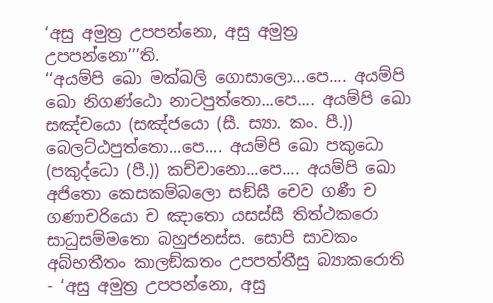‘අසු අමුත්‍ර උපපන්නො, අසු අමුත්‍ර උපපන්නො’’’ති.
‘‘අයම්පි ඛො මක්ඛලි ගොසාලො...පෙ.... අයම්පි ඛො නිගණ්ඨො නාටපුත්තො...පෙ.... අයම්පි ඛො සඤ්චයො (සඤ්ජයො (සී. ස්‍යා. කං. පී.)) බෙලට්ඨපුත්තො...පෙ.... අයම්පි ඛො පකුධො (පකුද්ධො (පී.)) කච්චානො...පෙ.... අයම්පි ඛො අජිතො කෙසකම්බලො සඞ්ඝී චෙව ගණී ච ගණාචරියො ච ඤාතො යසස්සී තිත්ථකරො සාධුසම්මතො බහුජනස්ස. සොපි සාවකං අබ්භතීතං කාලඞ්කතං උපපත්තීසු බ්‍යාකරොති - ‘අසු අමුත්‍ර උපපන්නො, අසු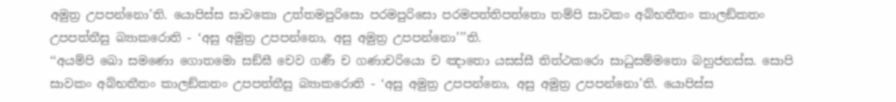අමුත්‍ර උපපන්නො’ති. යොපිස්ස සාවකො උත්තමපුරිසො පරමපුරිසො පරමපත්තිපත්තො තම්පි සාවකං අබ්භතීතං කාලඞ්කතං උපපත්තීසු බ්‍යාකරොති - ‘අසු අමුත්‍ර උපපන්නො, අසු අමුත්‍ර උපපන්නො’’’ති.
‘‘අයම්පි ඛො සමණො ගොතමො සඞ්ඝී චෙව ගණී ච ගණාචරියො ච ඤාතො යසස්සී තිත්ථකරො සාධුසම්මතො බහුජනස්ස. සොපි සාවකං අබ්භතීතං කාලඞ්කතං උපපත්තීසු බ්‍යාකරොති - ‘අසු අමුත්‍ර උපපන්නො, අසු අමුත්‍ර උපපන්නො’ති. යොපිස්ස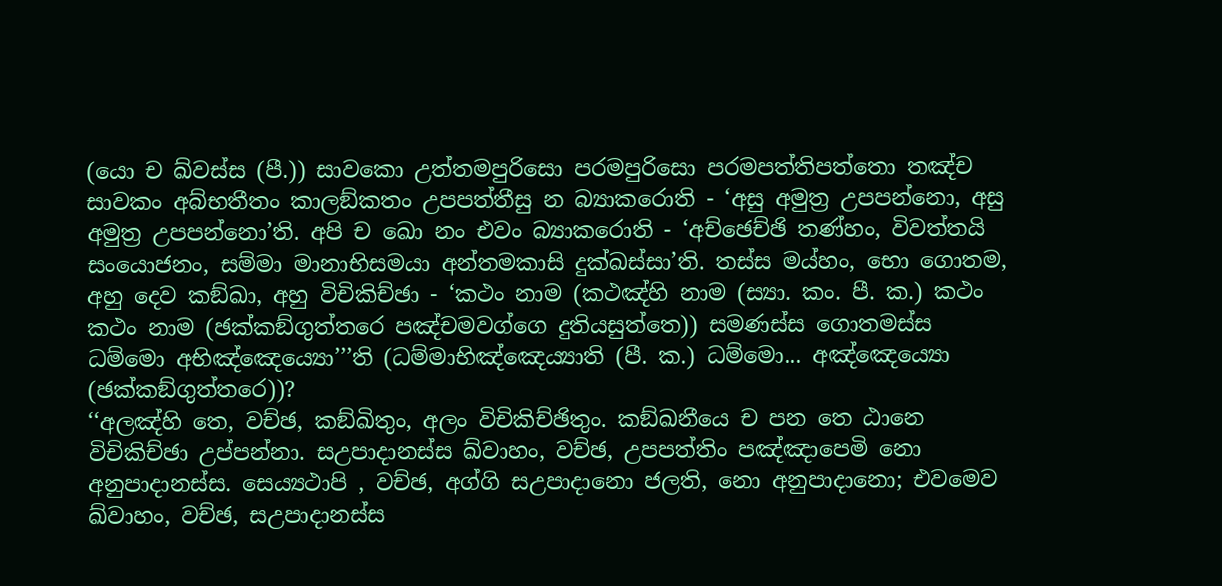(යො ච ඛ්වස්ස (පී.)) සාවකො උත්තමපුරිසො පරමපුරිසො පරමපත්තිපත්තො තඤ්ච සාවකං අබ්භතීතං කාලඞ්කතං උපපත්තීසු න බ්‍යාකරොති - ‘අසු අමුත්‍ර උපපන්නො, අසු අමුත්‍ර උපපන්නො’ති. අපි ච ඛො නං එවං බ්‍යාකරොති - ‘අච්ඡෙච්ඡි තණ්හං, විවත්තයි සංයොජනං, සම්මා මානාභිසමයා අන්තමකාසි දුක්ඛස්සා’ති. තස්ස මය්හං, භො ගොතම, අහු දෙව කඞ්ඛා, අහු විචිකිච්ඡා - ‘කථං නාම (කථඤ්හි නාම (ස්‍යා. කං. පී. ක.) කථං කථං නාම (ඡක්කඞ්ගුත්තරෙ පඤ්චමවග්ගෙ දුතියසුත්තෙ)) සමණස්ස ගොතමස්ස ධම්මො අභිඤ්ඤෙය්‍යො’’’ති (ධම්මාභිඤ්ඤෙය්‍යාති (පී. ක.) ධම්මො... අඤ්ඤෙය්‍යො (ඡක්කඞ්ගුත්තරෙ))?
‘‘අලඤ්හි තෙ, වච්ඡ, කඞ්ඛිතුං, අලං විචිකිච්ඡිතුං. කඞ්ඛනීයෙ ච පන තෙ ඨානෙ විචිකිච්ඡා උප්පන්නා. සඋපාදානස්ස ඛ්වාහං, වච්ඡ, උපපත්තිං පඤ්ඤාපෙමි නො අනුපාදානස්ස. සෙය්‍යථාපි , වච්ඡ, අග්ගි සඋපාදානො ජලති, නො අනුපාදානො; එවමෙව ඛ්වාහං, වච්ඡ, සඋපාදානස්ස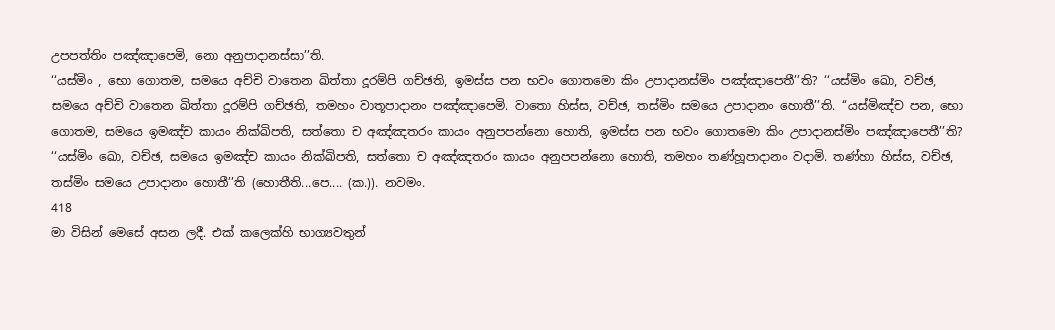උපපත්තිං පඤ්ඤාපෙමි, නො අනුපාදානස්සා’’ති.
‘‘යස්මිං , භො ගොතම, සමයෙ අච්චි වාතෙන ඛිත්තා දූරම්පි ගච්ඡති, ඉමස්ස පන භවං ගොතමො කිං උපාදානස්මිං පඤ්ඤාපෙතී’’ති? ‘‘යස්මිං ඛො, වච්ඡ, සමයෙ අච්චි වාතෙන ඛිත්තා දූරම්පි ගච්ඡති, තමහං වාතූපාදානං පඤ්ඤාපෙමි. වාතො හිස්ස, වච්ඡ, තස්මිං සමයෙ උපාදානං හොතී’’ති. ‘‘යස්මිඤ්ච පන, භො ගොතම, සමයෙ ඉමඤ්ච කායං නික්ඛිපති, සත්තො ච අඤ්ඤතරං කායං අනුපපන්නො හොති, ඉමස්ස පන භවං ගොතමො කිං උපාදානස්මිං පඤ්ඤාපෙතී’’ති? ‘‘යස්මිං ඛො, වච්ඡ, සමයෙ ඉමඤ්ච කායං නික්ඛිපති, සත්තො ච අඤ්ඤතරං කායං අනුපපන්නො හොති, තමහං තණ්හූපාදානං වදාමි. තණ්හා හිස්ස, වච්ඡ, තස්මිං සමයෙ උපාදානං හොතී’’ති (හොතීති...පෙ.... (ක.)). නවමං.
418
මා විසින් මෙසේ අසන ලදී. එක් කලෙක්හි භාග්‍යවතුන්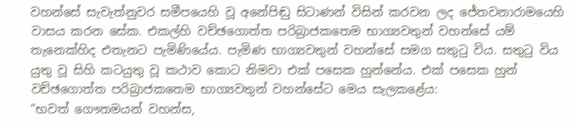වහන්සේ සැවැත්නුවර සමීපයෙහි වූ අනේපිඬු සිටාණන් විසින් කරවන ලද ජේතවනාරාමයෙහි වාසය කරන සේක. එකල්හි වච්ඡගොත්ත පරිබ්‍රාජකතෙම භාග්‍යවතුන් වහන්සේ යම් තැනෙක්හිද එතැනට පැමිණියේය. පැමිණ භාග්‍යවතුන් වහන්සේ සමග සතුටු විය. සතුටු විය යුතු වූ සිහි කටයුතු වූ කථාව කොට නිමවා එක් පසෙක හුන්නේය. එක් පසෙක හුන් වච්ඡගොත්ත පරිබ්‍රාජකතෙම භාග්‍යවතුන් වහන්සේට මෙය සැලකළේය:
“භවත් ගෞතමයන් වහන්ස,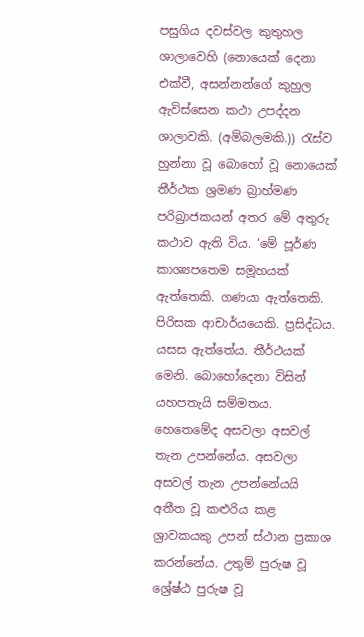පසුගිය දවස්වල කුතුහල ශාලාවෙහි (නොයෙක් දෙනා එක්වී, අසන්නන්ගේ කුහුල ඇවිස්සෙන කථා උපද්දන ශාලාවකි. (අම්බලමකි.)) රැස්ව හුන්නා වූ බොහෝ වූ නොයෙක් තීර්ථක ශ්‍රමණ බ්‍රාහ්මණ පරිබ්‍රාජකයන් අතර මේ අතුරු කථාව ඇති විය. ‘මේ පූර්ණ කාශ්‍යපතෙම සමූහයක් ඇත්තෙකි. ගණයා ඇත්තෙකි. පිරිසක ආචාර්යයෙකි. ප්‍රසිද්ධය. යසස ඇත්තේය. තීර්ථයක් මෙනි. බොහෝදෙනා විසින් යහපතැයි සම්මතය. හෙතෙමේද අසවලා අසවල් තැන උපන්නේය. අසවලා අසවල් තැන උපන්නේයයි අතීත වූ කළුරිය කළ ශ්‍රාවකයකු උපන් ස්ථාන ප්‍රකාශ කරන්නේය. උතුම් පුරුෂ වූ ශ්‍රේෂ්ඨ පුරුෂ වූ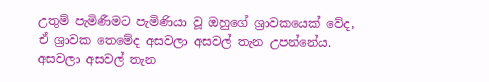උතුම් පැමිණීමට පැමිණියා වූ ඔහුගේ ශ්‍රාවකයෙක් වේද, ඒ ශ්‍රාවක තෙමේද අසවලා අසවල් තැන උපන්නේය. අසවලා අසවල් තැන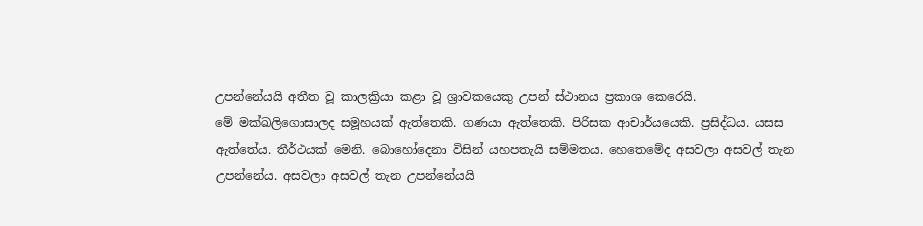උපන්නේයයි අතීත වූ කාලක්‍රියා කළා වූ ශ්‍රාවකයෙකු උපන් ස්ථානය ප්‍රකාශ කෙරෙයි.
මේ මක්ඛලිගොසාලද සමූහයක් ඇත්තෙකි. ගණයා ඇත්තෙකි. පිරිසක ආචාර්යයෙකි. ප්‍රසිද්ධය. යසස ඇත්තේය. තීර්ථයක් මෙනි. බොහෝදෙනා විසින් යහපතැයි සම්මතය. හෙතෙමේද අසවලා අසවල් තැන උපන්නේය. අසවලා අසවල් තැන උපන්නේයයි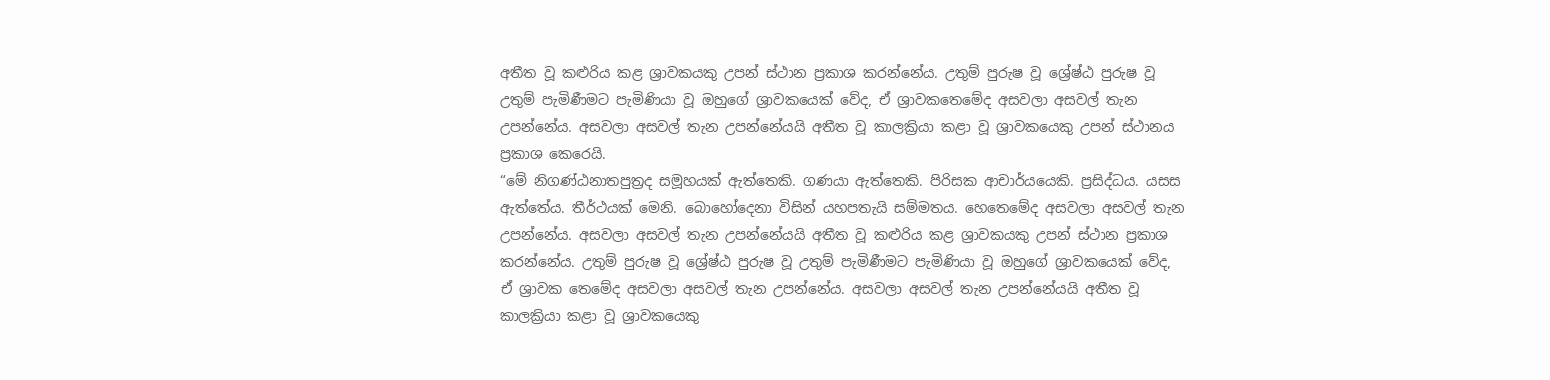අතීත වූ කළුරිය කළ ශ්‍රාවකයකු උපන් ස්ථාන ප්‍රකාශ කරන්නේය. උතුම් පුරුෂ වූ ශ්‍රේෂ්ඨ පුරුෂ වූ උතුම් පැමිණීමට පැමිණියා වූ ඔහුගේ ශ්‍රාවකයෙක් වේද, ඒ ශ්‍රාවකතෙමේද අසවලා අසවල් තැන උපන්නේය. අසවලා අසවල් තැන උපන්නේයයි අතීත වූ කාලක්‍රියා කළා වූ ශ්‍රාවකයෙකු උපන් ස්ථානය ප්‍රකාශ කෙරෙයි.
“මේ නිගණ්ඨනාතපුත්‍රද සමූහයක් ඇත්තෙකි. ගණයා ඇත්තෙකි. පිරිසක ආචාර්යයෙකි. ප්‍රසිද්ධය. යසස ඇත්තේය. තීර්ථයක් මෙනි. බොහෝදෙනා විසින් යහපතැයි සම්මතය. හෙතෙමේද අසවලා අසවල් තැන උපන්නේය. අසවලා අසවල් තැන උපන්නේයයි අතීත වූ කළුරිය කළ ශ්‍රාවකයකු උපන් ස්ථාන ප්‍රකාශ කරන්නේය. උතුම් පුරුෂ වූ ශ්‍රේෂ්ඨ පුරුෂ වූ උතුම් පැමිණීමට පැමිණියා වූ ඔහුගේ ශ්‍රාවකයෙක් වේද, ඒ ශ්‍රාවක තෙමේද අසවලා අසවල් තැන උපන්නේය. අසවලා අසවල් තැන උපන්නේයයි අතීත වූ කාලක්‍රියා කළා වූ ශ්‍රාවකයෙකු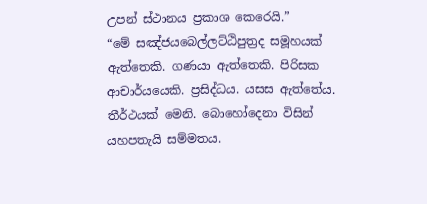උපන් ස්ථානය ප්‍රකාශ කෙරෙයි.”
“මේ සඤ්ජයබෙල්ලට්ඨිපුත්‍රද සමූහයක් ඇත්තෙකි. ගණයා ඇත්තෙකි. පිරිසක ආචාර්යයෙකි. ප්‍රසිද්ධය. යසස ඇත්තේය. තීර්ථයක් මෙනි. බොහෝදෙනා විසින් යහපතැයි සම්මතය.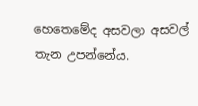හෙතෙමේද අසවලා අසවල් තැන උපන්නේය.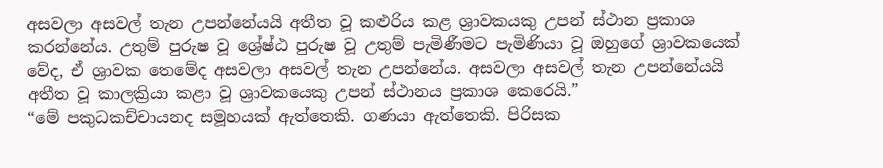අසවලා අසවල් තැන උපන්නේයයි අතීත වූ කළුරිය කළ ශ්‍රාවකයකු උපන් ස්ථාන ප්‍රකාශ කරන්නේය. උතුම් පුරුෂ වූ ශ්‍රේෂ්ඨ පුරුෂ වූ උතුම් පැමිණීමට පැමිණියා වූ ඔහුගේ ශ්‍රාවකයෙක් වේද, ඒ ශ්‍රාවක තෙමේද අසවලා අසවල් තැන උපන්නේය. අසවලා අසවල් තැන උපන්නේයයි අතීත වූ කාලක්‍රියා කළා වූ ශ්‍රාවකයෙකු උපන් ස්ථානය ප්‍රකාශ කෙරෙයි.”
“මේ පකුධකච්චායනද සමූහයක් ඇත්තෙකි. ගණයා ඇත්තෙකි. පිරිසක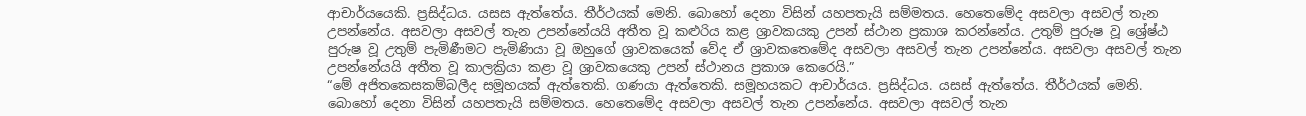ආචාර්යයෙකි. ප්‍රසිද්ධය. යසස ඇත්තේය. තීර්ථයක් මෙනි. බොහෝ දෙනා විසින් යහපතැයි සම්මතය. හෙතෙමේද අසවලා අසවල් තැන උපන්නේය. අසවලා අසවල් තැන උපන්නේයයි අතීත වූ කළුරිය කළ ශ්‍රාවකයකු උපන් ස්ථාන ප්‍රකාශ කරන්නේය. උතුම් පුරුෂ වූ ශ්‍රේෂ්ඨ පුරුෂ වූ උතුම් පැමිණීමට පැමිණියා වූ ඔහුගේ ශ්‍රාවකයෙක් වේද ඒ ශ්‍රාවකතෙමේද අසවලා අසවල් තැන උපන්නේය. අසවලා අසවල් තැන උපන්නේයයි අතීත වූ කාලක්‍රියා කළා වූ ශ්‍රාවකයෙකු උපන් ස්ථානය ප්‍රකාශ කෙරෙයි.”
“මේ අජිතකෙසකම්බලීද සමූහයක් ඇත්තෙකි. ගණයා ඇත්තෙකි. සමූහයකට ආචාර්යය. ප්‍රසිද්ධය. යසස් ඇත්තේය. තීර්ථයක් මෙනි. බොහෝ දෙනා විසින් යහපතැයි සම්මතය. හෙතෙමේද අසවලා අසවල් තැන උපන්නේය. අසවලා අසවල් තැන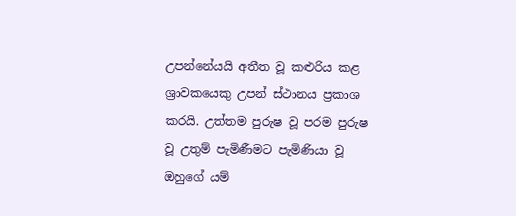උපන්නේයයි අතීත වූ කළුරිය කළ ශ්‍රාවකයෙකු උපන් ස්ථානය ප්‍රකාශ කරයි. උත්තම පුරුෂ වූ පරම පුරුෂ වූ උතුම් පැමිණීමට පැමිණියා වූ ඔහුගේ යම්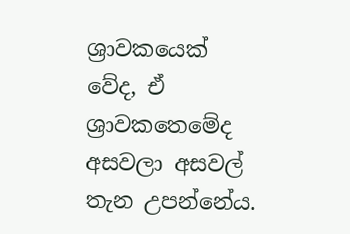ශ්‍රාවකයෙක් වේද, ඒ ශ්‍රාවකතෙමේද අසවලා අසවල් තැන උපන්නේය.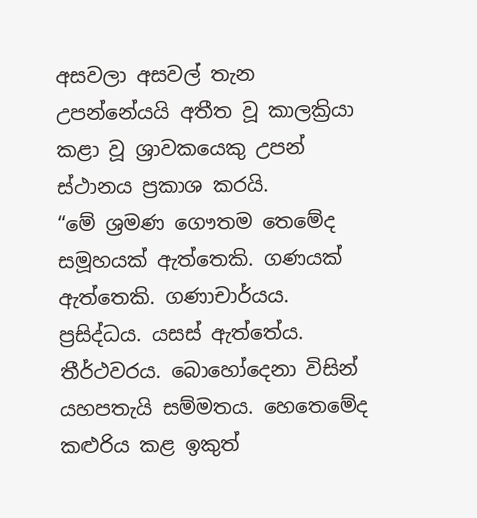අසවලා අසවල් තැන උපන්නේයයි අතීත වූ කාලක්‍රියා කළා වූ ශ්‍රාවකයෙකු උපන් ස්ථානය ප්‍රකාශ කරයි.
“මේ ශ්‍රමණ ගෞතම තෙමේද සමූහයක් ඇත්තෙකි. ගණයක් ඇත්තෙකි. ගණාචාර්යය. ප්‍රසිද්ධය. යසස් ඇත්තේය. තීර්ථවරය. බොහෝදෙනා විසින් යහපතැයි සම්මතය. හෙතෙමේද කළුරිය කළ ඉකුත්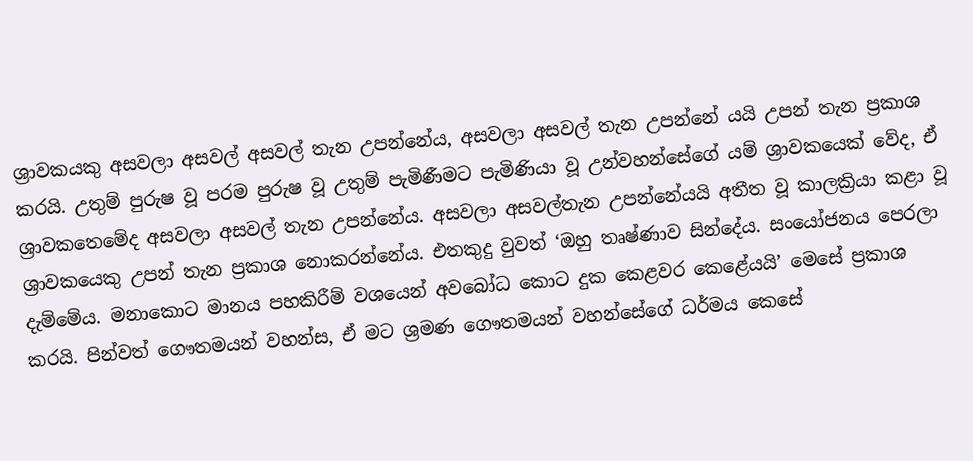ශ්‍රාවකයකු අසවලා අසවල් අසවල් තැන උපන්නේය, අසවලා අසවල් තැන උපන්නේ යයි උපන් තැන ප්‍රකාශ කරයි. උතුම් පුරුෂ වූ පරම පුරුෂ වූ උතුම් පැමිණීමට පැමිණියා වූ උන්වහන්සේගේ යම් ශ්‍රාවකයෙක් වේද, ඒ ශ්‍රාවකතෙමේද අසවලා අසවල් තැන උපන්නේය. අසවලා අසවල්තැන උපන්නේයයි අතීත වූ කාලක්‍රියා කළා වූ ශ්‍රාවකයෙකු උපන් තැන ප්‍රකාශ නොකරන්නේය. එතකුදු වුවත් ‘ඔහු තෘෂ්ණාව සින්දේය. සංයෝජනය පෙරලා දැම්මේය. මනාකොට මානය පහකිරීම් වශයෙන් අවබෝධ කොට දුක කෙළවර කෙළේයයි’ මෙසේ ප්‍රකාශ කරයි. පින්වත් ගෞතමයන් වහන්ස, ඒ මට ශ්‍රමණ ගෞතමයන් වහන්සේගේ ධර්මය කෙසේ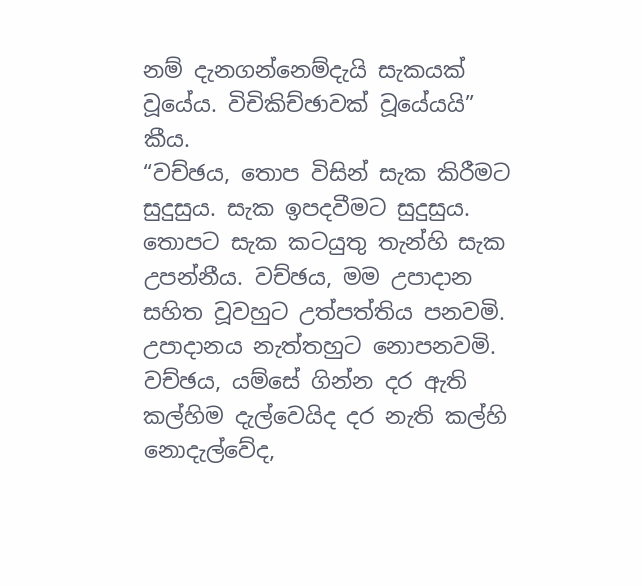නම් දැනගන්නෙම්දැයි සැකයක් වූයේය. විචිකිච්ඡාවක් වූයේයයි” කීය.
“වච්ඡය, තොප විසින් සැක කිරීමට සුදුසුය. සැක ඉපදවීමට සුදුසුය. තොපට සැක කටයුතු තැන්හි සැක උපන්නීය. වච්ඡය, මම උපාදාන සහිත වූවහුට උත්පත්තිය පනවමි. උපාදානය නැත්තහුට නොපනවමි. වච්ඡය, යම්සේ ගින්න දර ඇති කල්හිම දැල්වෙයිද දර නැති කල්හි නොදැල්වේද,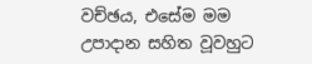වච්ඡය, එසේම මම උපාදාන සහිත වූවහුට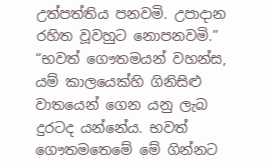උත්පත්තිය පනවමි. උපාදාන රහිත වූවහුට නොපනවමි.” “භවත් ගෞතමයන් වහන්ස, යම් කාලයෙක්හි ගිනිසිළු වාතයෙන් ගෙන යනු ලැබ දුරටද යන්නේය. භවත් ගෞතමතෙමේ මේ ගින්නට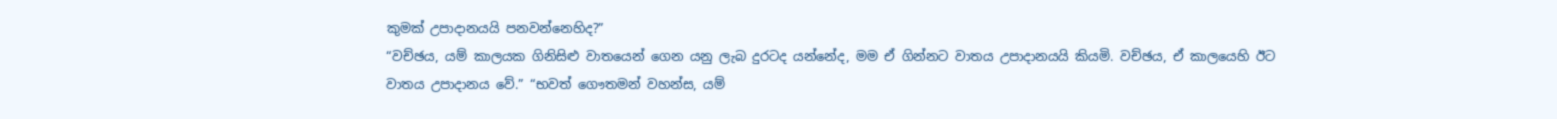කුමක් උපාදානයයි පනවන්නෙහිද?”
“වච්ඡය, යම් කාලයක ගිනිසිළු වාතයෙන් ගෙන යනු ලැබ දුරටද යන්නේද, මම ඒ ගින්නට වාතය උපාදානයයි කියමි. වච්ඡය, ඒ කාලයෙහි ඊට වාතය උපාදානය වේ.” “භවත් ගෞතමන් වහන්ස, යම්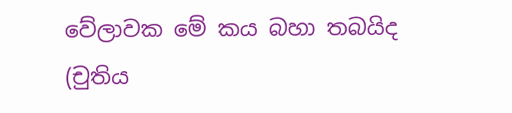වේලාවක මේ කය බහා තබයිද (චුතිය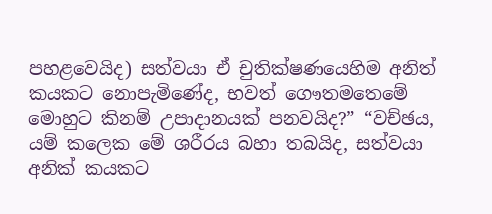පහළවෙයිද) සත්වයා ඒ චුතික්ෂණයෙහිම අනිත් කයකට නොපැමිණේද, භවත් ගෞතමතෙමේ මොහුට කිනම් උපාදානයක් පනවයිද?” “වච්ඡය, යම් කලෙක මේ ශරීරය බහා තබයිද, සත්වයා අනික් කයකට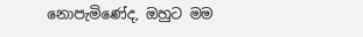නොපැමිණේද, ඔහුට මම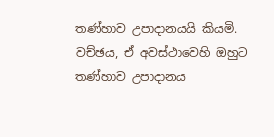තණ්හාව උපාදානයයි කියමි. වච්ඡය, ඒ අවස්ථාවෙහි ඔහුට තණ්හාව උපාදානය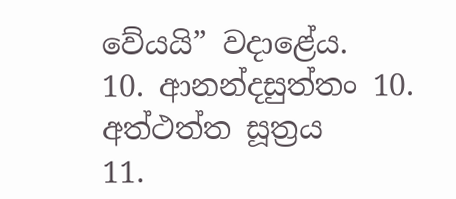වේයයි” වදාළේය.
10. ආනන්දසුත්තං 10. අත්ථත්ත සූත්‍රය
11.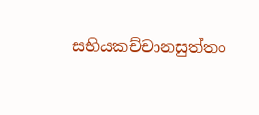සභියකච්චානසුත්තං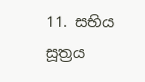11. සභිය සූත්‍රය